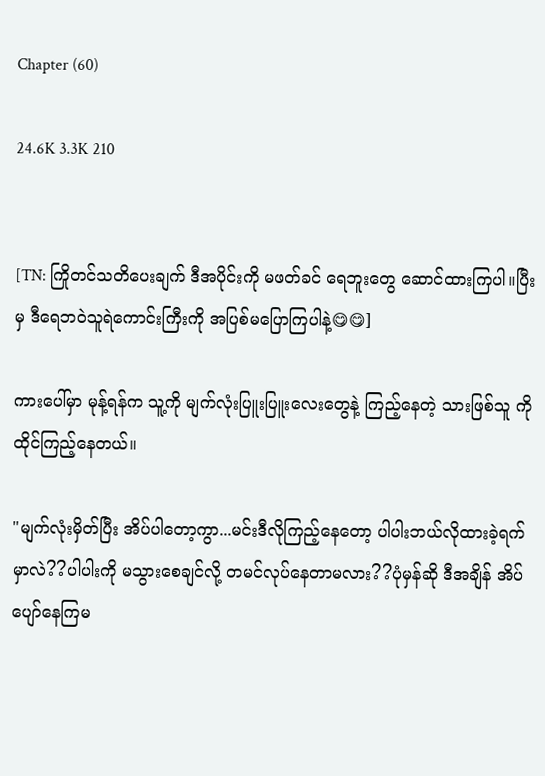Chapter (60)

24.6K 3.3K 210


[TN: ကြိုတင်သတိပေးချက် ဒီအပိုင်းကို မဖတ်ခင် ရေဘူးတွေ ဆောင်ထားကြပါ။ပြီးမှ ဒီရေဘဝဲသူရဲကောင်းကြီးကို အပြစ်မပြောကြပါနဲ့😋😋]

ကားပေါ်မှာ မုန့်ရန်က သူ့ကို မျက်လုံးပြူးပြူးလေးတွေနဲ့ ကြည့်နေတဲ့ သားဖြစ်သူ ကို ထိုင်ကြည့်နေတယ်။

"မျက်လုံးမှိတ်ပြီး အိပ်ပါတော့ကွာ...မင်းဒီလိုကြည့်နေတော့ ပါပါးဘယ်လိုထားခဲ့ရက်မှာလဲ??ပါပါးကို မသွားစေချင်လို့ တမင်လုပ်နေတာမလား??ပုံမှန်ဆို ဒီအချိန် အိပ်ပျော်နေကြမ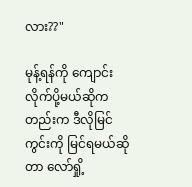လား??"

မုန့်ရန်ကို ကျောင်းလိုက်ပို့မယ်ဆိုကတည်းက ဒီလိုမြင်ကွင်းကို မြင်ရမယ်ဆိုတာ လော်ရှို့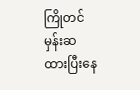ကြိုတင်မှန်းဆထားပြီးနေ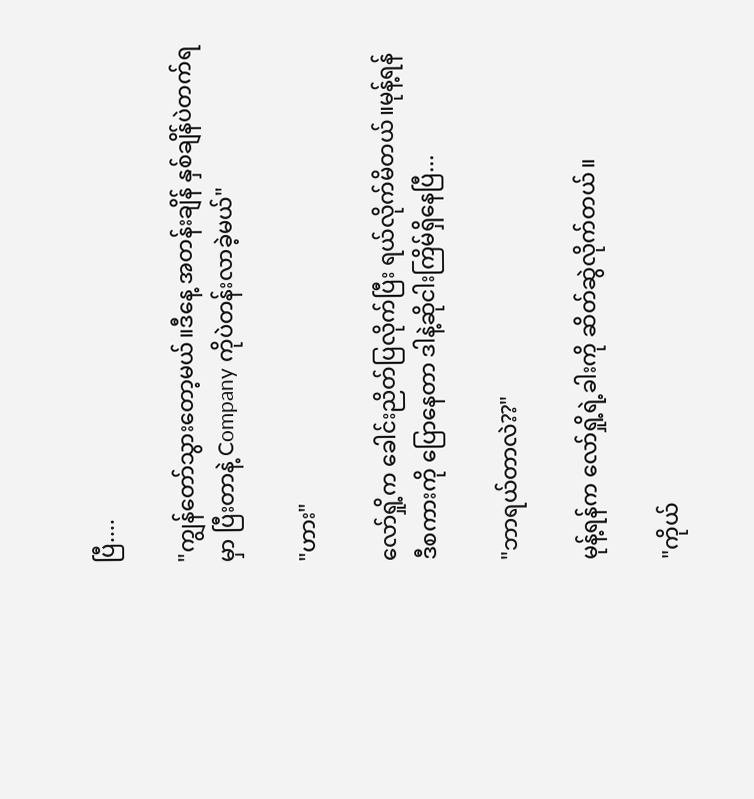ပြီ....

"ကျွန်တော်သွားတော့မယ်။ဒီနေ့ အတန်းချိန် နှစ်ချိန်ပဲတက်ရမှာ ပြီးတာနဲ့ Company ကိုပဲတန်းလာခဲ့မယ်"

"ဟား"

လော်ရှို့က ခေါင်းညိတ်ပြလိုက်ပြီး ရယ်လိုက်မိတယ်။မုန့်ရန် ဒီစကားကို ပြောနေတာ ဒါနဲ့ဆိုငါးကြိမ်ရှိနေပြီ...

"ဘာရယ်တာလဲ??"

မုန့်ရန်က လော်ရှို့ရဲ့ခါးကို ဆိတ်ဆွဲလိုက်တယ်။

"ကိုယ်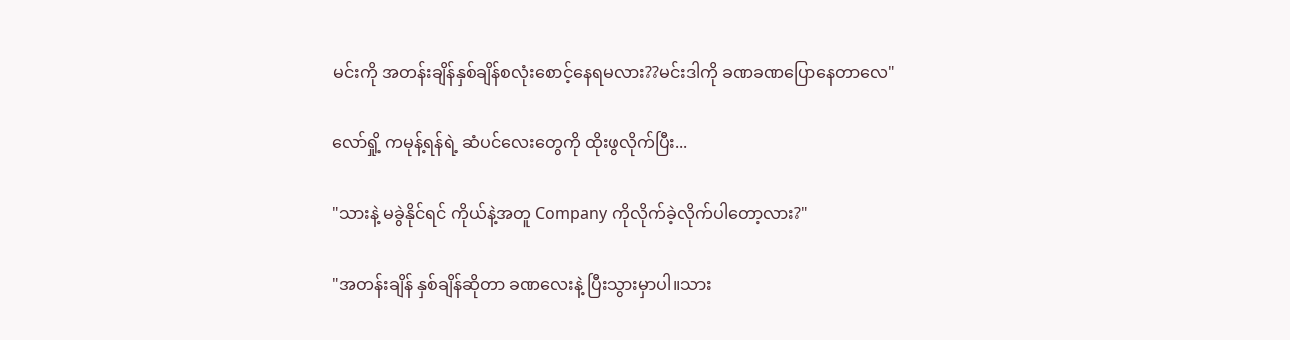မင်းကို အတန်းချိန်နှစ်ချိန်စလုံးစောင့်နေရမလား??မင်းဒါကို ခဏခဏပြောနေတာလေ"

လော်ရှို့ ကမုန့်ရန်ရဲ့ ဆံပင်လေးတွေကို ထိုးဖွလိုက်ပြီး...

"သားနဲ့ မခွဲနိုင်ရင် ကိုယ်နဲ့အတူ Company ကိုလိုက်ခဲ့လိုက်ပါတော့လား?"

"အတန်းချိန် နှစ်ချိန်ဆိုတာ ခဏလေးနဲ့ ပြီးသွားမှာပါ။သား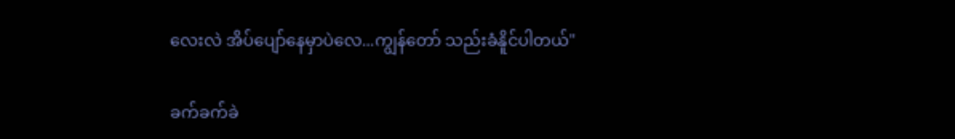လေးလဲ အိပ်ပျော်နေမှာပဲလေ...ကျွန်တော် သည်းခံနိူင်ပါတယ်"

ခက်ခက်ခဲ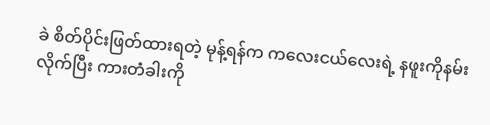ခဲ စိတ်ပိုင်းဖြတ်ထားရတဲ့ မုန့်ရန်က ကလေးငယ်လေးရဲ့ နဖူးကိုနမ်းလိုက်ပြီး ကားတံခါးကို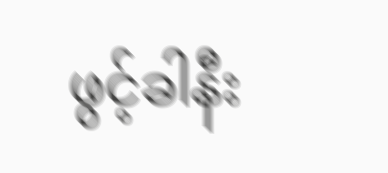ဖွင့်ခါနီး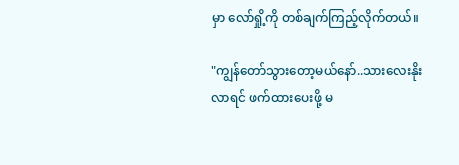မှာ လော်ရှို့ကို တစ်ချက်ကြည့်လိုက်တယ်။

"ကျွန်တော်သွားတော့မယ်နော်..သားလေးနိုးလာရင် ဖက်ထားပေးဖို့ မ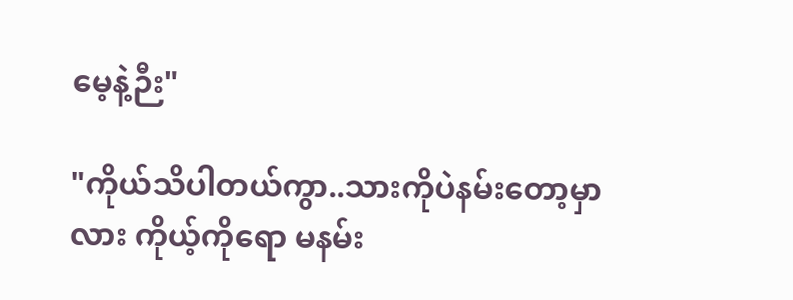မေ့နဲ့ဉီး"

"ကိုယ်သိပါတယ်ကွာ..သားကိုပဲနမ်းတော့မှာလား ကိုယ့်ကိုရော မနမ်း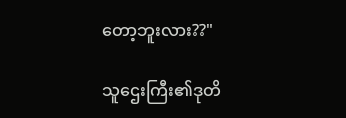တော့ဘူးလား??"

သူဌေးကြီး၏ဒုတိ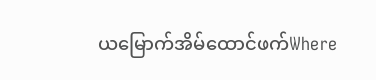ယမြောက်အိမ်ထောင်ဖက်Where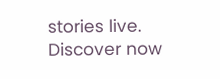stories live. Discover now